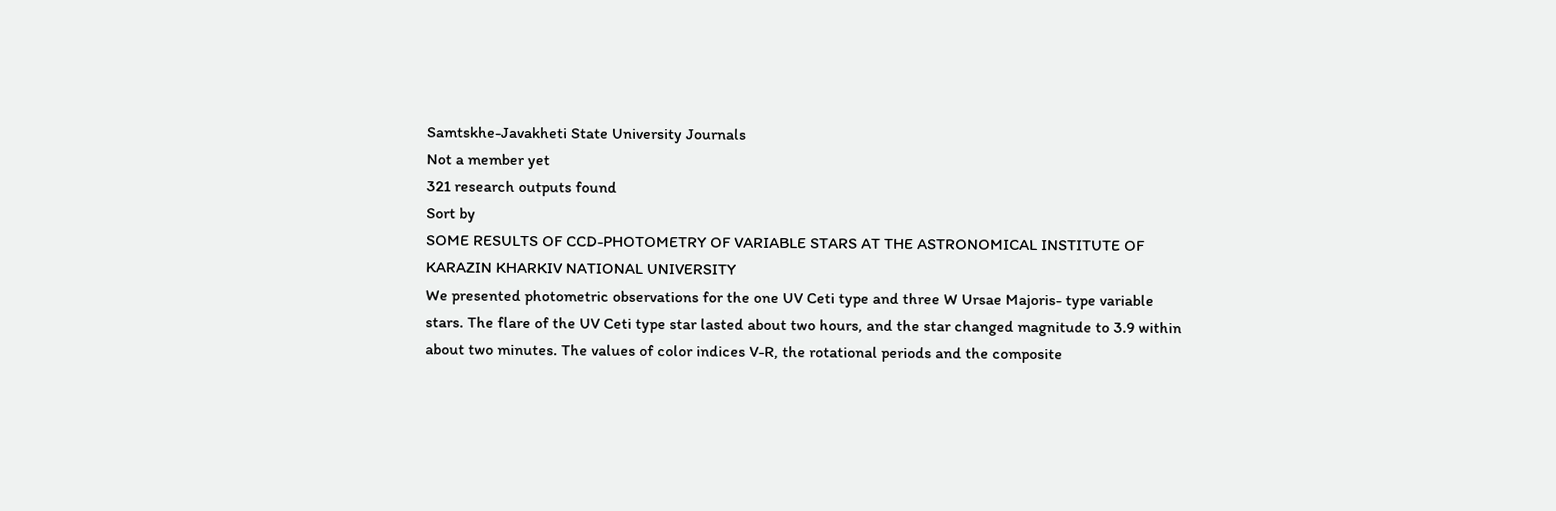Samtskhe-Javakheti State University Journals
Not a member yet
321 research outputs found
Sort by
SOME RESULTS OF CCD-PHOTOMETRY OF VARIABLE STARS AT THE ASTRONOMICAL INSTITUTE OF KARAZIN KHARKIV NATIONAL UNIVERSITY
We presented photometric observations for the one UV Ceti type and three W Ursae Majoris- type variable stars. The flare of the UV Ceti type star lasted about two hours, and the star changed magnitude to 3.9 within about two minutes. The values of color indices V-R, the rotational periods and the composite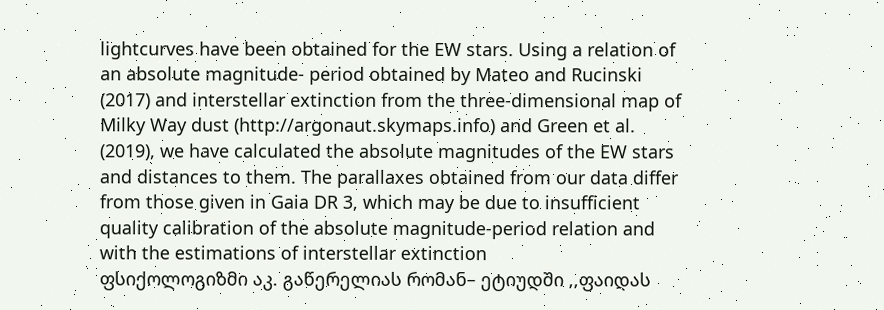lightcurves have been obtained for the EW stars. Using a relation of an absolute magnitude- period obtained by Mateo and Rucinski (2017) and interstellar extinction from the three-dimensional map of Milky Way dust (http://argonaut.skymaps.info) and Green et al. (2019), we have calculated the absolute magnitudes of the EW stars and distances to them. The parallaxes obtained from our data differ from those given in Gaia DR 3, which may be due to insufficient quality calibration of the absolute magnitude-period relation and with the estimations of interstellar extinction
ფსიქოლოგიზმი აკ. გაწერელიას რომან– ეტიუდში ,,ფაიდას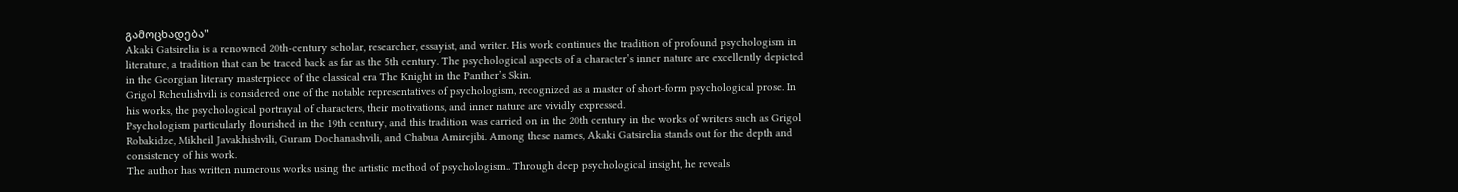გამოცხადება"
Akaki Gatsirelia is a renowned 20th-century scholar, researcher, essayist, and writer. His work continues the tradition of profound psychologism in literature, a tradition that can be traced back as far as the 5th century. The psychological aspects of a character’s inner nature are excellently depicted in the Georgian literary masterpiece of the classical era The Knight in the Panther’s Skin.
Grigol Rcheulishvili is considered one of the notable representatives of psychologism, recognized as a master of short-form psychological prose. In his works, the psychological portrayal of characters, their motivations, and inner nature are vividly expressed.
Psychologism particularly flourished in the 19th century, and this tradition was carried on in the 20th century in the works of writers such as Grigol Robakidze, Mikheil Javakhishvili, Guram Dochanashvili, and Chabua Amirejibi. Among these names, Akaki Gatsirelia stands out for the depth and consistency of his work.
The author has written numerous works using the artistic method of psychologism.. Through deep psychological insight, he reveals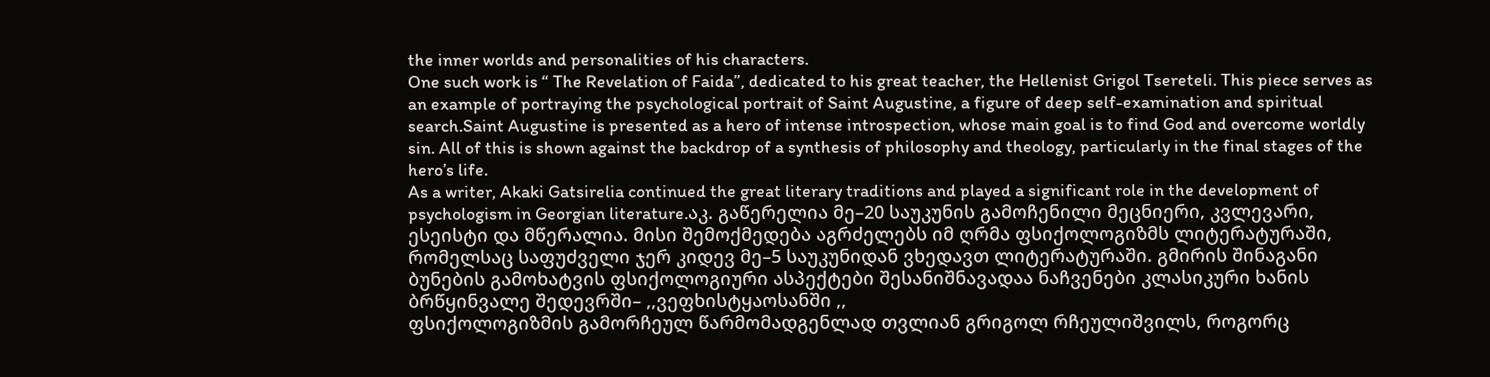the inner worlds and personalities of his characters.
One such work is “ The Revelation of Faida”, dedicated to his great teacher, the Hellenist Grigol Tsereteli. This piece serves as an example of portraying the psychological portrait of Saint Augustine, a figure of deep self-examination and spiritual search.Saint Augustine is presented as a hero of intense introspection, whose main goal is to find God and overcome worldly sin. All of this is shown against the backdrop of a synthesis of philosophy and theology, particularly in the final stages of the hero’s life.
As a writer, Akaki Gatsirelia continued the great literary traditions and played a significant role in the development of psychologism in Georgian literature.აკ. გაწერელია მე–20 საუკუნის გამოჩენილი მეცნიერი, კვლევარი, ესეისტი და მწერალია. მისი შემოქმედება აგრძელებს იმ ღრმა ფსიქოლოგიზმს ლიტერატურაში, რომელსაც საფუძველი ჯერ კიდევ მე–5 საუკუნიდან ვხედავთ ლიტერატურაში. გმირის შინაგანი ბუნების გამოხატვის ფსიქოლოგიური ასპექტები შესანიშნავადაა ნაჩვენები კლასიკური ხანის ბრწყინვალე შედევრში– ,,ვეფხისტყაოსანში ,,
ფსიქოლოგიზმის გამორჩეულ წარმომადგენლად თვლიან გრიგოლ რჩეულიშვილს, როგორც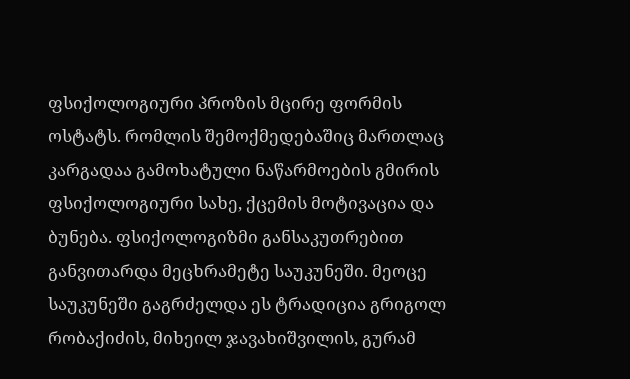ფსიქოლოგიური პროზის მცირე ფორმის ოსტატს. რომლის შემოქმედებაშიც მართლაც კარგადაა გამოხატული ნაწარმოების გმირის ფსიქოლოგიური სახე, ქცემის მოტივაცია და ბუნება. ფსიქოლოგიზმი განსაკუთრებით განვითარდა მეცხრამეტე საუკუნეში. მეოცე საუკუნეში გაგრძელდა ეს ტრადიცია გრიგოლ რობაქიძის, მიხეილ ჯავახიშვილის, გურამ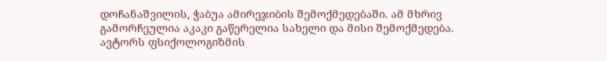დოჩანაშვილის, ჭაბუა ამირეჯიბის შემოქმედებაში. ამ მხრივ გამორჩეულია აკაკი გაწერელია სახელი და მისი შემოქმედება. ავტორს ფსიქოლოგიზმის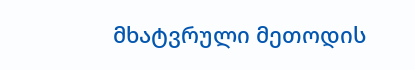მხატვრული მეთოდის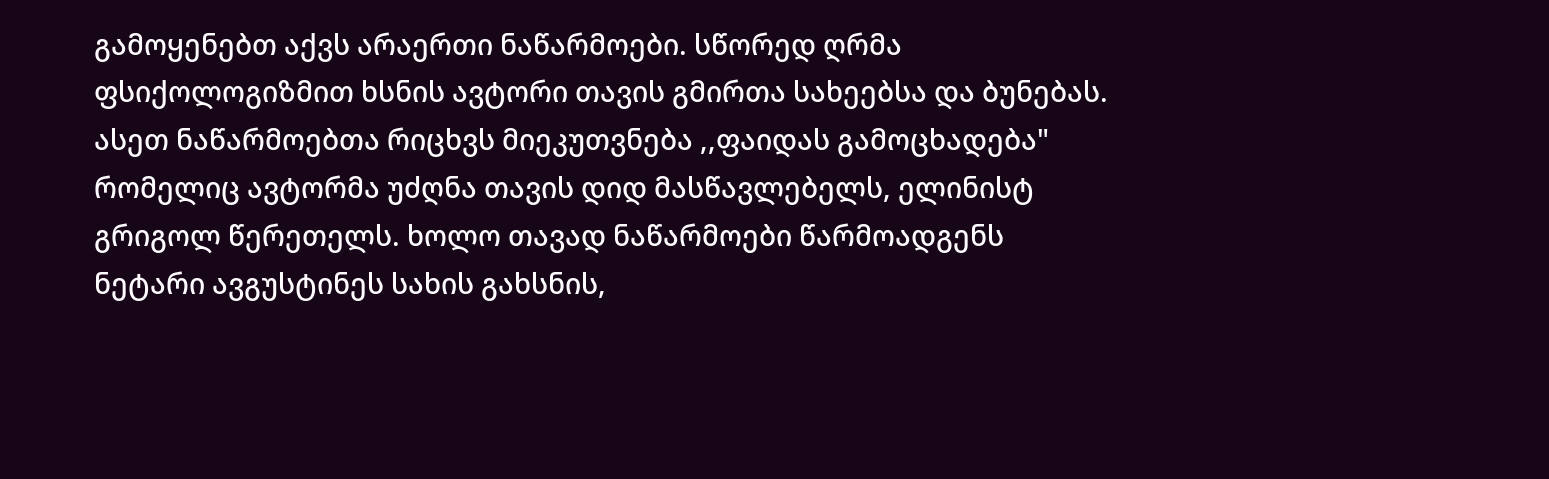გამოყენებთ აქვს არაერთი ნაწარმოები. სწორედ ღრმა ფსიქოლოგიზმით ხსნის ავტორი თავის გმირთა სახეებსა და ბუნებას.
ასეთ ნაწარმოებთა რიცხვს მიეკუთვნება ,,ფაიდას გამოცხადება" რომელიც ავტორმა უძღნა თავის დიდ მასწავლებელს, ელინისტ გრიგოლ წერეთელს. ხოლო თავად ნაწარმოები წარმოადგენს ნეტარი ავგუსტინეს სახის გახსნის,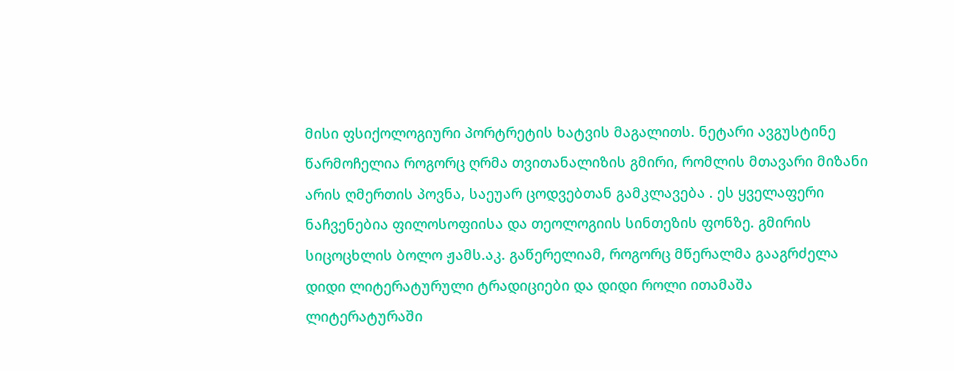მისი ფსიქოლოგიური პორტრეტის ხატვის მაგალითს. ნეტარი ავგუსტინე წარმოჩელია როგორც ღრმა თვითანალიზის გმირი, რომლის მთავარი მიზანი არის ღმერთის პოვნა, საეუარ ცოდვებთან გამკლავება . ეს ყველაფერი ნაჩვენებია ფილოსოფიისა და თეოლოგიის სინთეზის ფონზე. გმირის სიცოცხლის ბოლო ჟამს.აკ. გაწერელიამ, როგორც მწერალმა გააგრძელა დიდი ლიტერატურული ტრადიციები და დიდი როლი ითამაშა ლიტერატურაში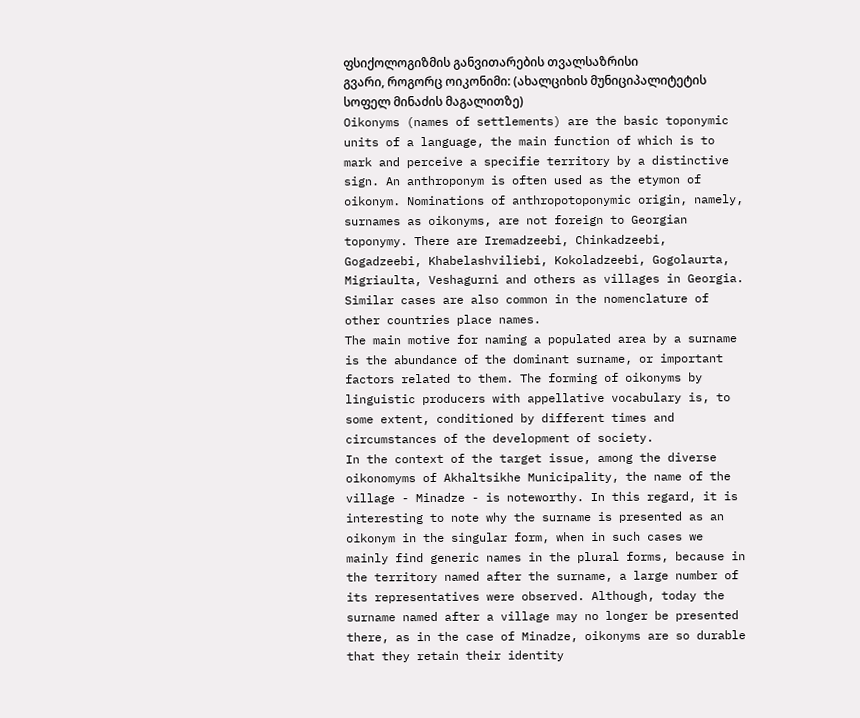ფსიქოლოგიზმის განვითარების თვალსაზრისი
გვარი, როგორც ოიკონიმი: (ახალციხის მუნიციპალიტეტის სოფელ მინაძის მაგალითზე)
Oikonyms (names of settlements) are the basic toponymic units of a language, the main function of which is to mark and perceive a specifie territory by a distinctive sign. An anthroponym is often used as the etymon of oikonym. Nominations of anthropotoponymic origin, namely, surnames as oikonyms, are not foreign to Georgian toponymy. There are Iremadzeebi, Chinkadzeebi, Gogadzeebi, Khabelashviliebi, Kokoladzeebi, Gogolaurta, Migriaulta, Veshagurni and others as villages in Georgia. Similar cases are also common in the nomenclature of other countries place names.
The main motive for naming a populated area by a surname is the abundance of the dominant surname, or important factors related to them. The forming of oikonyms by linguistic producers with appellative vocabulary is, to some extent, conditioned by different times and circumstances of the development of society.
In the context of the target issue, among the diverse oikonomyms of Akhaltsikhe Municipality, the name of the village - Minadze - is noteworthy. In this regard, it is interesting to note why the surname is presented as an oikonym in the singular form, when in such cases we mainly find generic names in the plural forms, because in the territory named after the surname, a large number of its representatives were observed. Although, today the surname named after a village may no longer be presented there, as in the case of Minadze, oikonyms are so durable that they retain their identity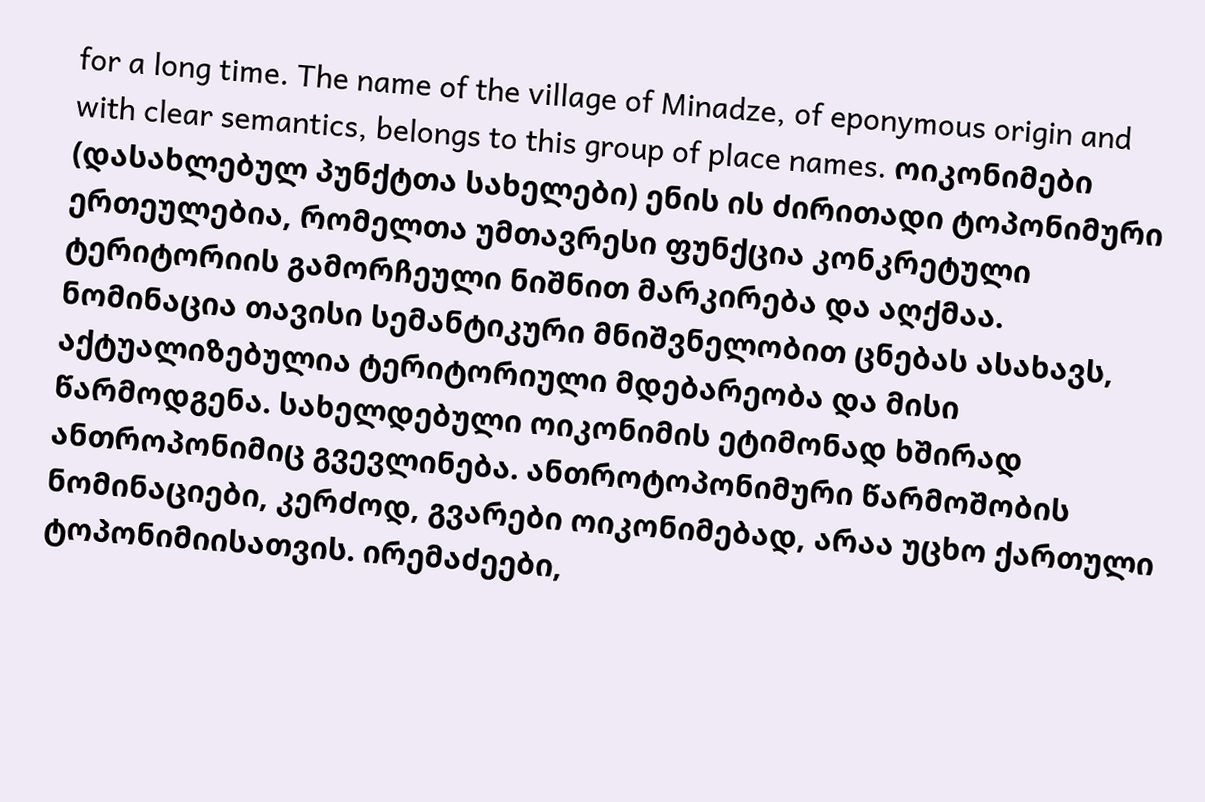for a long time. The name of the village of Minadze, of eponymous origin and with clear semantics, belongs to this group of place names. ოიკონიმები (დასახლებულ პუნქტთა სახელები) ენის ის ძირითადი ტოპონიმური ერთეულებია, რომელთა უმთავრესი ფუნქცია კონკრეტული ტერიტორიის გამორჩეული ნიშნით მარკირება და აღქმაა. ნომინაცია თავისი სემანტიკური მნიშვნელობით ცნებას ასახავს, აქტუალიზებულია ტერიტორიული მდებარეობა და მისი წარმოდგენა. სახელდებული ოიკონიმის ეტიმონად ხშირად ანთროპონიმიც გვევლინება. ანთროტოპონიმური წარმოშობის ნომინაციები, კერძოდ, გვარები ოიკონიმებად, არაა უცხო ქართული ტოპონიმიისათვის. ირემაძეები,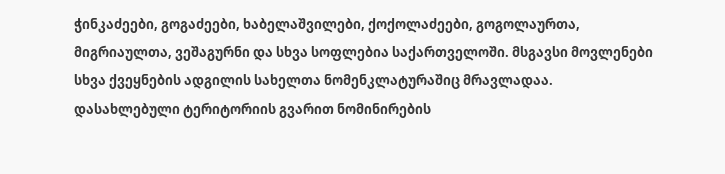ჭინკაძეები, გოგაძეები, ხაბელაშვილები, ქოქოლაძეები, გოგოლაურთა, მიგრიაულთა, ვეშაგურნი და სხვა სოფლებია საქართველოში. მსგავსი მოვლენები სხვა ქვეყნების ადგილის სახელთა ნომენკლატურაშიც მრავლადაა.
დასახლებული ტერიტორიის გვარით ნომინირების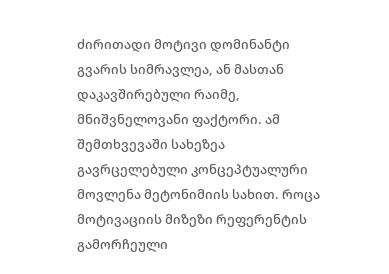ძირითადი მოტივი დომინანტი გვარის სიმრავლეა, ან მასთან დაკავშირებული რაიმე, მნიშვნელოვანი ფაქტორი. ამ შემთხვევაში სახეზეა გავრცელებული კონცეპტუალური მოვლენა მეტონიმიის სახით. როცა მოტივაციის მიზეზი რეფერენტის გამორჩეული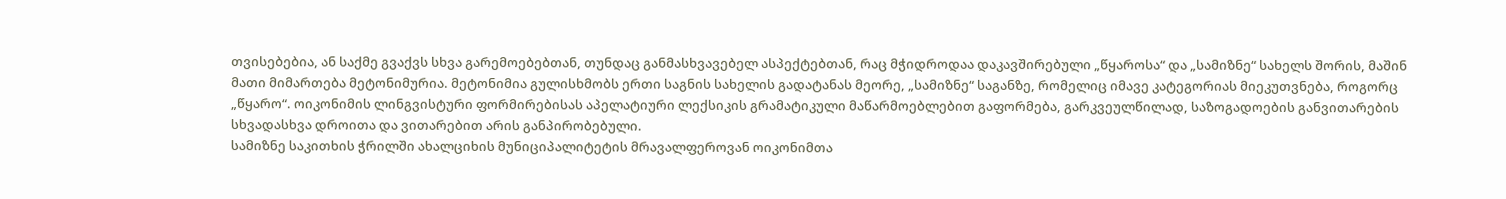თვისებებია, ან საქმე გვაქვს სხვა გარემოებებთან, თუნდაც განმასხვავებელ ასპექტებთან, რაც მჭიდროდაა დაკავშირებული „წყაროსა“ და „სამიზნე“ სახელს შორის, მაშინ მათი მიმართება მეტონიმურია. მეტონიმია გულისხმობს ერთი საგნის სახელის გადატანას მეორე, „სამიზნე“ საგანზე, რომელიც იმავე კატეგორიას მიეკუთვნება, როგორც „წყარო“. ოიკონიმის ლინგვისტური ფორმირებისას აპელატიური ლექსიკის გრამატიკული მაწარმოებლებით გაფორმება, გარკვეულწილად, საზოგადოების განვითარების სხვადასხვა დროითა და ვითარებით არის განპირობებული.
სამიზნე საკითხის ჭრილში ახალციხის მუნიციპალიტეტის მრავალფეროვან ოიკონიმთა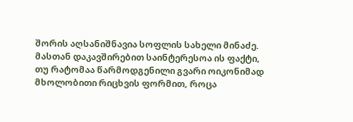შორის აღსანიშნავია სოფლის სახელი მინაძე. მასთან დაკავშირებით საინტერესოა ის ფაქტი, თუ რატომაა წარმოდგენილი გვარი ოიკონიმად მხოლობითი რიცხვის ფორმით, როცა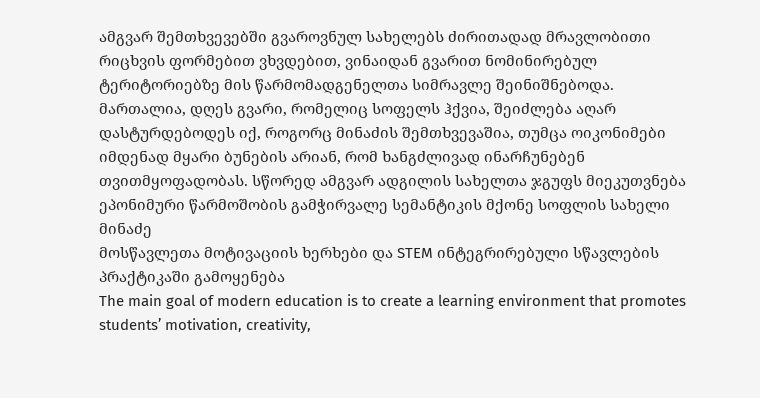ამგვარ შემთხვევებში გვაროვნულ სახელებს ძირითადად მრავლობითი რიცხვის ფორმებით ვხვდებით, ვინაიდან გვარით ნომინირებულ ტერიტორიებზე მის წარმომადგენელთა სიმრავლე შეინიშნებოდა. მართალია, დღეს გვარი, რომელიც სოფელს ჰქვია, შეიძლება აღარ დასტურდებოდეს იქ, როგორც მინაძის შემთხვევაშია, თუმცა ოიკონიმები იმდენად მყარი ბუნების არიან, რომ ხანგძლივად ინარჩუნებენ თვითმყოფადობას. სწორედ ამგვარ ადგილის სახელთა ჯგუფს მიეკუთვნება ეპონიმური წარმოშობის გამჭირვალე სემანტიკის მქონე სოფლის სახელი მინაძე
მოსწავლეთა მოტივაციის ხერხები და STEM ინტეგრირებული სწავლების პრაქტიკაში გამოყენება
The main goal of modern education is to create a learning environment that promotes students’ motivation, creativity,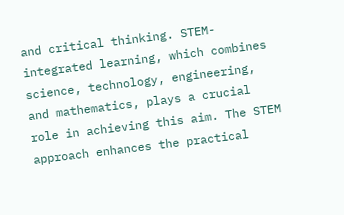and critical thinking. STEM-integrated learning, which combines science, technology, engineering, and mathematics, plays a crucial role in achieving this aim. The STEM approach enhances the practical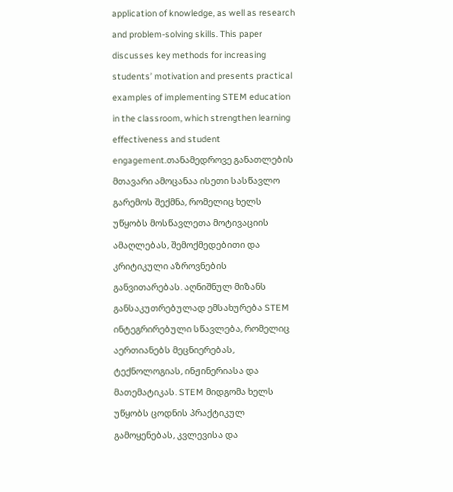application of knowledge, as well as research and problem-solving skills. This paper discusses key methods for increasing students’ motivation and presents practical examples of implementing STEM education in the classroom, which strengthen learning effectiveness and student engagement.თანამედროვე განათლების მთავარი ამოცანაა ისეთი სასწავლო გარემოს შექმნა, რომელიც ხელს უწყობს მოსწავლეთა მოტივაციის ამაღლებას, შემოქმედებითი და კრიტიკული აზროვნების განვითარებას. აღნიშნულ მიზანს განსაკუთრებულად ემსახურება STEM ინტეგრირებული სწავლება, რომელიც აერთიანებს მეცნიერებას, ტექნოლოგიას, ინჟინერიასა და მათემატიკას. STEM მიდგომა ხელს უწყობს ცოდნის პრაქტიკულ გამოყენებას, კვლევისა და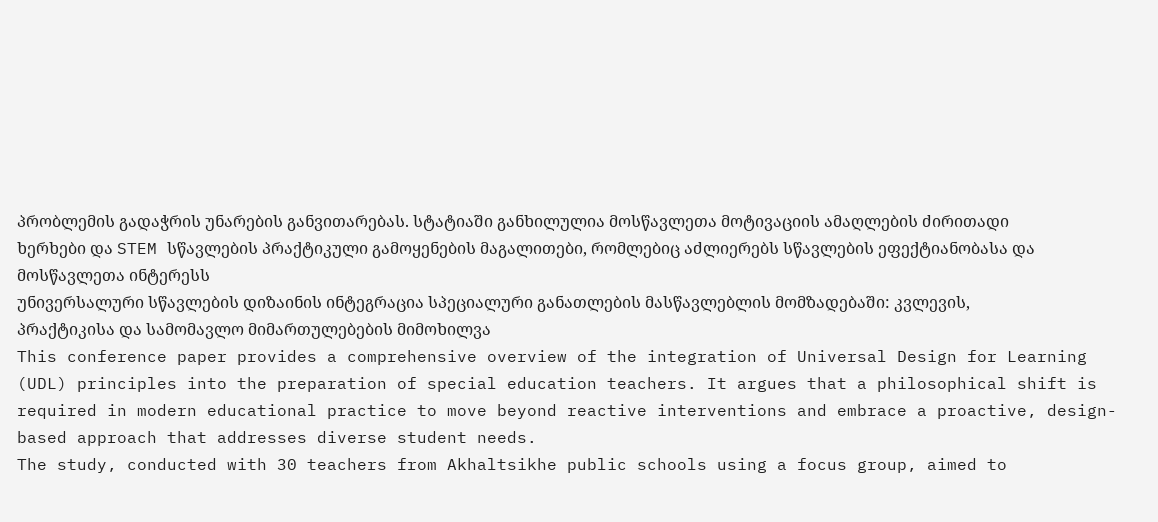პრობლემის გადაჭრის უნარების განვითარებას. სტატიაში განხილულია მოსწავლეთა მოტივაციის ამაღლების ძირითადი ხერხები და STEM სწავლების პრაქტიკული გამოყენების მაგალითები, რომლებიც აძლიერებს სწავლების ეფექტიანობასა და მოსწავლეთა ინტერესს
უნივერსალური სწავლების დიზაინის ინტეგრაცია სპეციალური განათლების მასწავლებლის მომზადებაში: კვლევის, პრაქტიკისა და სამომავლო მიმართულებების მიმოხილვა
This conference paper provides a comprehensive overview of the integration of Universal Design for Learning (UDL) principles into the preparation of special education teachers. It argues that a philosophical shift is required in modern educational practice to move beyond reactive interventions and embrace a proactive, design-based approach that addresses diverse student needs.
The study, conducted with 30 teachers from Akhaltsikhe public schools using a focus group, aimed to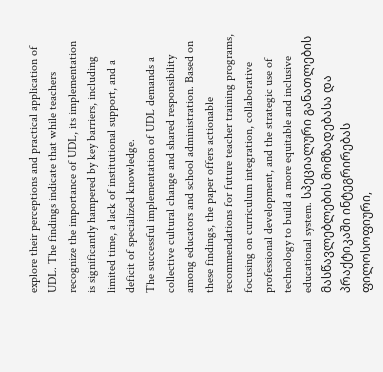explore their perceptions and practical application of UDL. The findings indicate that while teachers recognize the importance of UDL, its implementation is significantly hampered by key barriers, including limited time, a lack of institutional support, and a deficit of specialized knowledge.
The successful implementation of UDL demands a collective cultural change and shared responsibility among educators and school administration. Based on these findings, the paper offers actionable recommendations for future teacher training programs, focusing on curriculum integration, collaborative professional development, and the strategic use of technology to build a more equitable and inclusive educational system. სპეციალური განათლების მასწავლებლების მომზადებასა და პრაქტიკაში ინტეგრირებას ფილოსოფიური,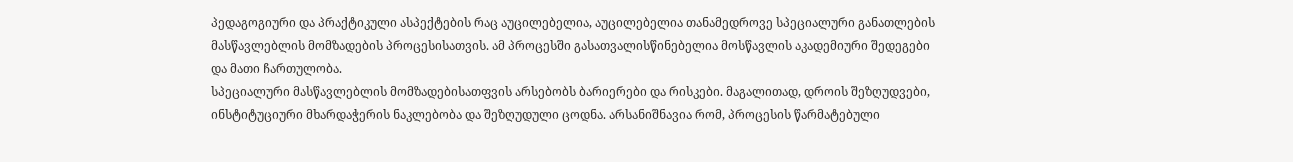პედაგოგიური და პრაქტიკული ასპექტების რაც აუცილებელია, აუცილებელია თანამედროვე სპეციალური განათლების მასწავლებლის მომზადების პროცესისათვის. ამ პროცესში გასათვალისწინებელია მოსწავლის აკადემიური შედეგები და მათი ჩართულობა.
სპეციალური მასწავლებლის მომზადებისათფვის არსებობს ბარიერები და რისკები. მაგალითად, დროის შეზღუდვები, ინსტიტუციური მხარდაჭერის ნაკლებობა და შეზღუდული ცოდნა. არსანიშნავია რომ, პროცესის წარმატებული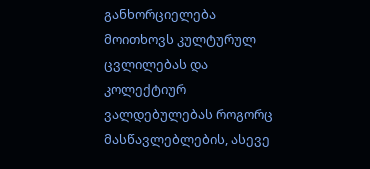განხორციელება მოითხოვს კულტურულ ცვლილებას და კოლექტიურ ვალდებულებას როგორც მასწავლებლების, ასევე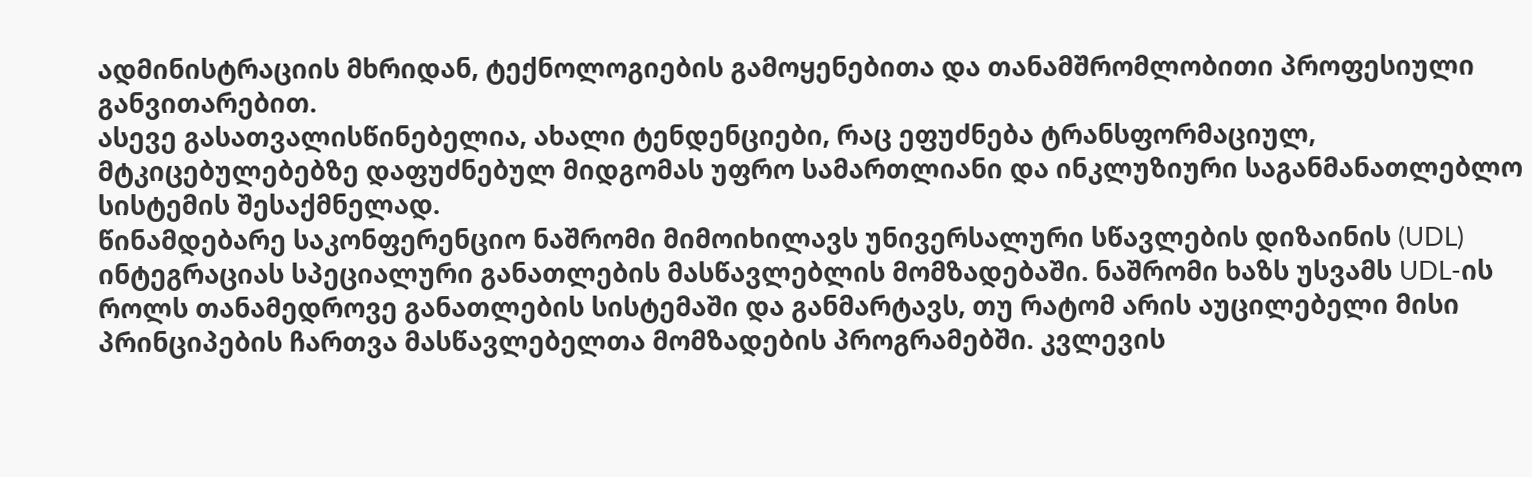ადმინისტრაციის მხრიდან, ტექნოლოგიების გამოყენებითა და თანამშრომლობითი პროფესიული განვითარებით.
ასევე გასათვალისწინებელია, ახალი ტენდენციები, რაც ეფუძნება ტრანსფორმაციულ, მტკიცებულებებზე დაფუძნებულ მიდგომას უფრო სამართლიანი და ინკლუზიური საგანმანათლებლო სისტემის შესაქმნელად.
წინამდებარე საკონფერენციო ნაშრომი მიმოიხილავს უნივერსალური სწავლების დიზაინის (UDL) ინტეგრაციას სპეციალური განათლების მასწავლებლის მომზადებაში. ნაშრომი ხაზს უსვამს UDL-ის როლს თანამედროვე განათლების სისტემაში და განმარტავს, თუ რატომ არის აუცილებელი მისი პრინციპების ჩართვა მასწავლებელთა მომზადების პროგრამებში. კვლევის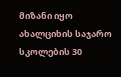მიზანი იყო ახალციხის საჯარო სკოლების 30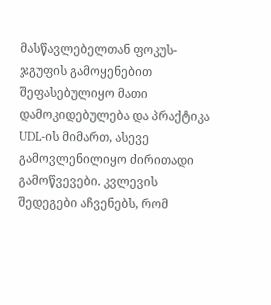მასწავლებელთან ფოკუს-ჯგუფის გამოყენებით შეფასებულიყო მათი დამოკიდებულება და პრაქტიკა UDL-ის მიმართ, ასევე გამოვლენილიყო ძირითადი გამოწვევები. კვლევის შედეგები აჩვენებს, რომ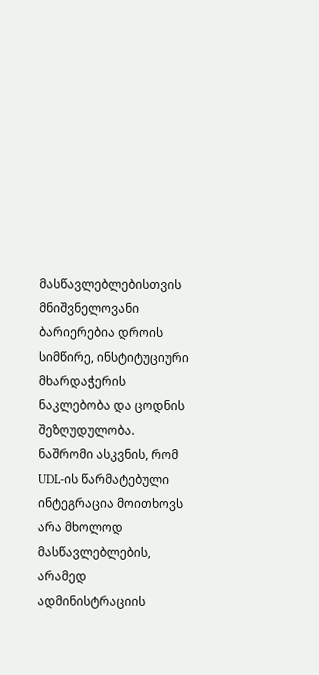მასწავლებლებისთვის მნიშვნელოვანი ბარიერებია დროის სიმწირე, ინსტიტუციური მხარდაჭერის ნაკლებობა და ცოდნის შეზღუდულობა.
ნაშრომი ასკვნის, რომ UDL-ის წარმატებული ინტეგრაცია მოითხოვს არა მხოლოდ მასწავლებლების, არამედ ადმინისტრაციის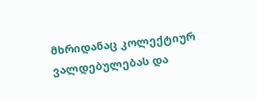მხრიდანაც კოლექტიურ ვალდებულებას და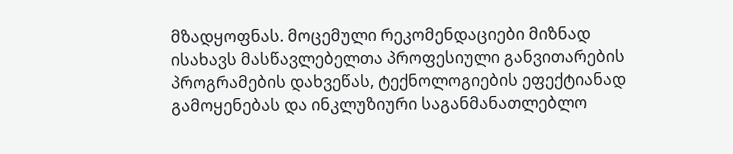მზადყოფნას. მოცემული რეკომენდაციები მიზნად ისახავს მასწავლებელთა პროფესიული განვითარების პროგრამების დახვეწას, ტექნოლოგიების ეფექტიანად გამოყენებას და ინკლუზიური საგანმანათლებლო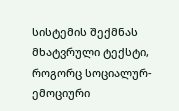სისტემის შექმნას
მხატვრული ტექსტი, როგორც სოციალურ-ემოციური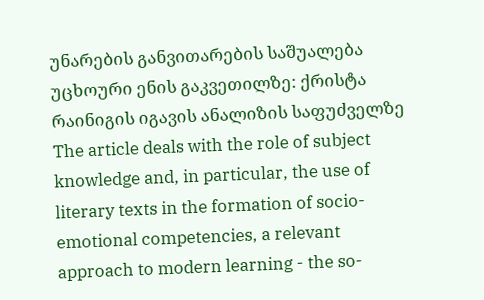უნარების განვითარების საშუალება უცხოური ენის გაკვეთილზე: ქრისტა რაინიგის იგავის ანალიზის საფუძველზე
The article deals with the role of subject knowledge and, in particular, the use of literary texts in the formation of socio-emotional competencies, a relevant approach to modern learning - the so-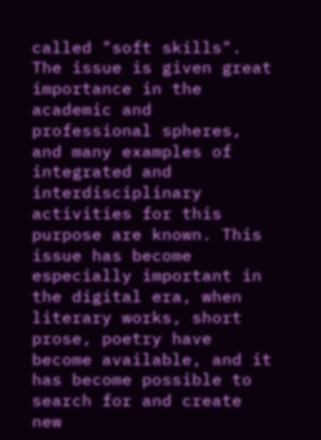called "soft skills".
The issue is given great importance in the academic and professional spheres, and many examples of integrated and interdisciplinary activities for this purpose are known. This issue has become especially important in the digital era, when literary works, short prose, poetry have become available, and it has become possible to search for and create new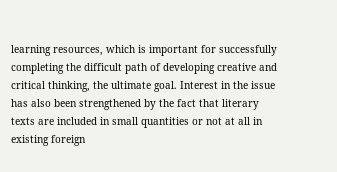learning resources, which is important for successfully completing the difficult path of developing creative and critical thinking, the ultimate goal. Interest in the issue has also been strengthened by the fact that literary texts are included in small quantities or not at all in existing foreign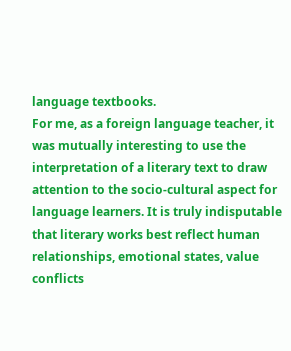language textbooks.
For me, as a foreign language teacher, it was mutually interesting to use the interpretation of a literary text to draw attention to the socio-cultural aspect for language learners. It is truly indisputable that literary works best reflect human relationships, emotional states, value conflicts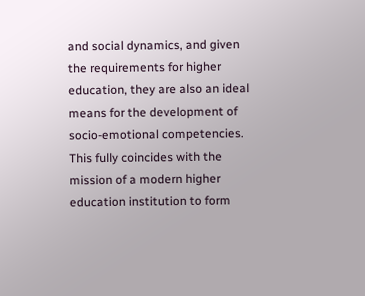and social dynamics, and given the requirements for higher education, they are also an ideal means for the development of socio-emotional competencies. This fully coincides with the mission of a modern higher education institution to form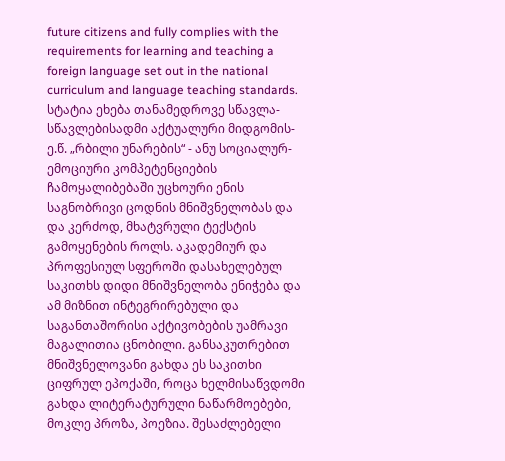future citizens and fully complies with the requirements for learning and teaching a foreign language set out in the national curriculum and language teaching standards. სტატია ეხება თანამედროვე სწავლა- სწავლებისადმი აქტუალური მიდგომის- ე.წ. „რბილი უნარების“ - ანუ სოციალურ-ემოციური კომპეტენციების ჩამოყალიბებაში უცხოური ენის საგნობრივი ცოდნის მნიშვნელობას და და კერძოდ, მხატვრული ტექსტის გამოყენების როლს. აკადემიურ და პროფესიულ სფეროში დასახელებულ საკითხს დიდი მნიშვნელობა ენიჭება და ამ მიზნით ინტეგრირებული და საგანთაშორისი აქტივობების უამრავი მაგალითია ცნობილი. განსაკუთრებით მნიშვნელოვანი გახდა ეს საკითხი ციფრულ ეპოქაში, როცა ხელმისაწვდომი გახდა ლიტერატურული ნაწარმოებები, მოკლე პროზა, პოეზია. შესაძლებელი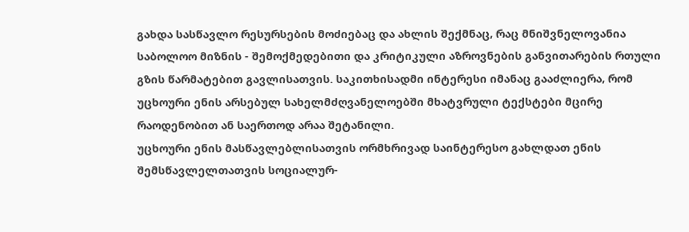გახდა სასწავლო რესურსების მოძიებაც და ახლის შექმნაც, რაც მნიშვნელოვანია საბოლოო მიზნის - შემოქმედებითი და კრიტიკული აზროვნების განვითარების რთული გზის წარმატებით გავლისათვის. საკითხისადმი ინტერესი იმანაც გააძლიერა, რომ უცხოური ენის არსებულ სახელმძღვანელოებში მხატვრული ტექსტები მცირე რაოდენობით ან საერთოდ არაა შეტანილი.
უცხოური ენის მასწავლებლისათვის ორმხრივად საინტერესო გახლდათ ენის შემსწავლელთათვის სოციალურ-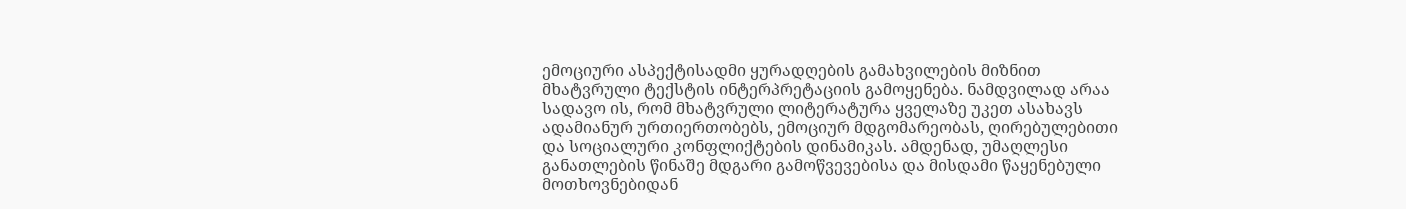ემოციური ასპექტისადმი ყურადღების გამახვილების მიზნით მხატვრული ტექსტის ინტერპრეტაციის გამოყენება. ნამდვილად არაა სადავო ის, რომ მხატვრული ლიტერატურა ყველაზე უკეთ ასახავს ადამიანურ ურთიერთობებს, ემოციურ მდგომარეობას, ღირებულებითი და სოციალური კონფლიქტების დინამიკას. ამდენად, უმაღლესი განათლების წინაშე მდგარი გამოწვევებისა და მისდამი წაყენებული მოთხოვნებიდან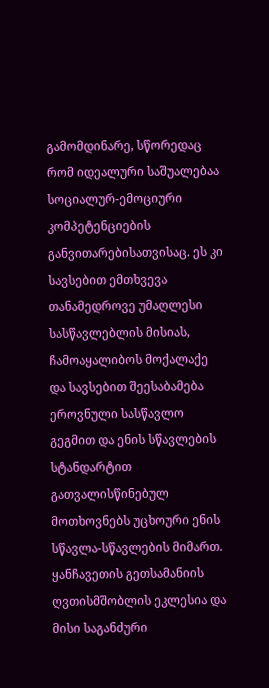გამომდინარე, სწორედაც რომ იდეალური საშუალებაა სოციალურ-ემოციური კომპეტენციების განვითარებისათვისაც. ეს კი სავსებით ემთხვევა თანამედროვე უმაღლესი სასწავლებლის მისიას, ჩამოაყალიბოს მოქალაქე და სავსებით შეესაბამება ეროვნული სასწავლო გეგმით და ენის სწავლების სტანდარტით გათვალისწინებულ მოთხოვნებს უცხოური ენის სწავლა-სწავლების მიმართ.
ყანჩავეთის გეთსამანიის ღვთისმშობლის ეკლესია და მისი საგანძური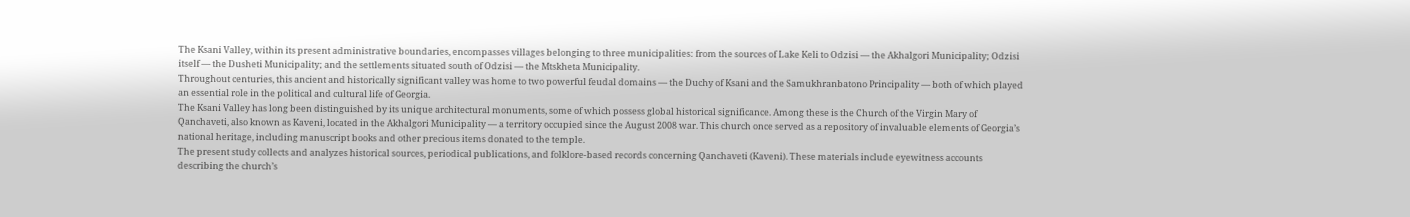The Ksani Valley, within its present administrative boundaries, encompasses villages belonging to three municipalities: from the sources of Lake Keli to Odzisi — the Akhalgori Municipality; Odzisi itself — the Dusheti Municipality; and the settlements situated south of Odzisi — the Mtskheta Municipality.
Throughout centuries, this ancient and historically significant valley was home to two powerful feudal domains — the Duchy of Ksani and the Samukhranbatono Principality — both of which played an essential role in the political and cultural life of Georgia.
The Ksani Valley has long been distinguished by its unique architectural monuments, some of which possess global historical significance. Among these is the Church of the Virgin Mary of Qanchaveti, also known as Kaveni, located in the Akhalgori Municipality — a territory occupied since the August 2008 war. This church once served as a repository of invaluable elements of Georgia’s national heritage, including manuscript books and other precious items donated to the temple.
The present study collects and analyzes historical sources, periodical publications, and folklore-based records concerning Qanchaveti (Kaveni). These materials include eyewitness accounts describing the church’s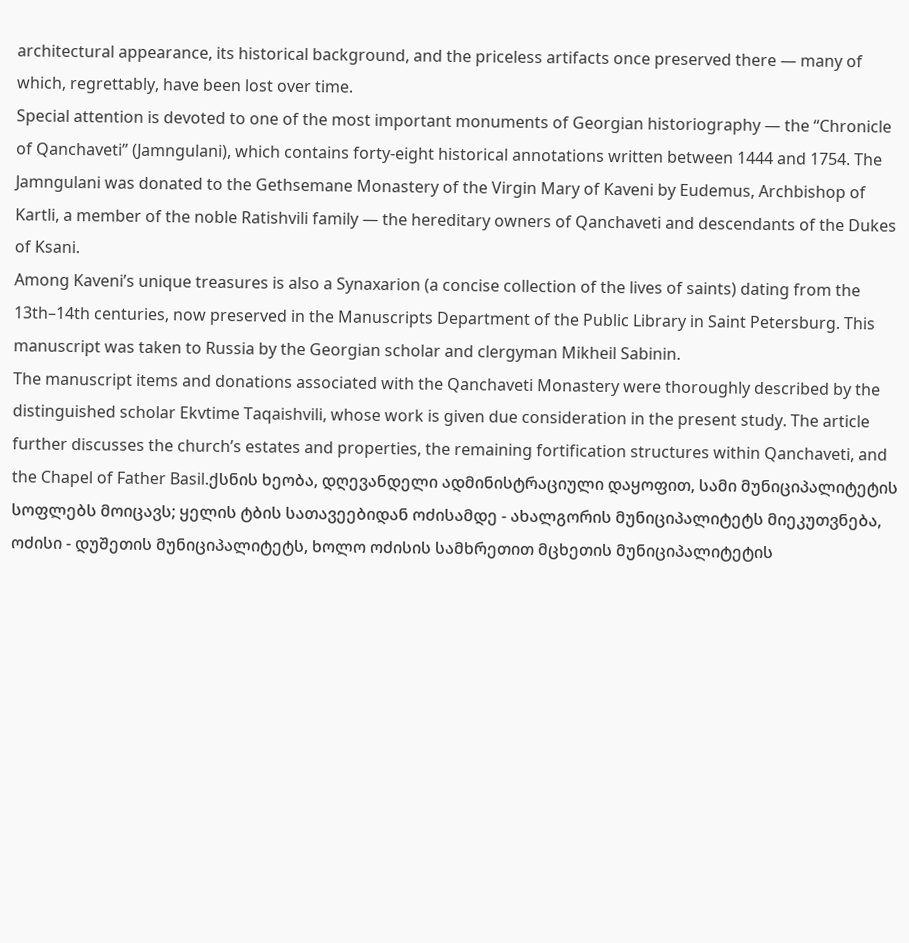architectural appearance, its historical background, and the priceless artifacts once preserved there — many of which, regrettably, have been lost over time.
Special attention is devoted to one of the most important monuments of Georgian historiography — the “Chronicle of Qanchaveti” (Jamngulani), which contains forty-eight historical annotations written between 1444 and 1754. The Jamngulani was donated to the Gethsemane Monastery of the Virgin Mary of Kaveni by Eudemus, Archbishop of Kartli, a member of the noble Ratishvili family — the hereditary owners of Qanchaveti and descendants of the Dukes of Ksani.
Among Kaveni’s unique treasures is also a Synaxarion (a concise collection of the lives of saints) dating from the 13th–14th centuries, now preserved in the Manuscripts Department of the Public Library in Saint Petersburg. This manuscript was taken to Russia by the Georgian scholar and clergyman Mikheil Sabinin.
The manuscript items and donations associated with the Qanchaveti Monastery were thoroughly described by the distinguished scholar Ekvtime Taqaishvili, whose work is given due consideration in the present study. The article further discusses the church’s estates and properties, the remaining fortification structures within Qanchaveti, and the Chapel of Father Basil.ქსნის ხეობა, დღევანდელი ადმინისტრაციული დაყოფით, სამი მუნიციპალიტეტის სოფლებს მოიცავს; ყელის ტბის სათავეებიდან ოძისამდე - ახალგორის მუნიციპალიტეტს მიეკუთვნება, ოძისი - დუშეთის მუნიციპალიტეტს, ხოლო ოძისის სამხრეთით მცხეთის მუნიციპალიტეტის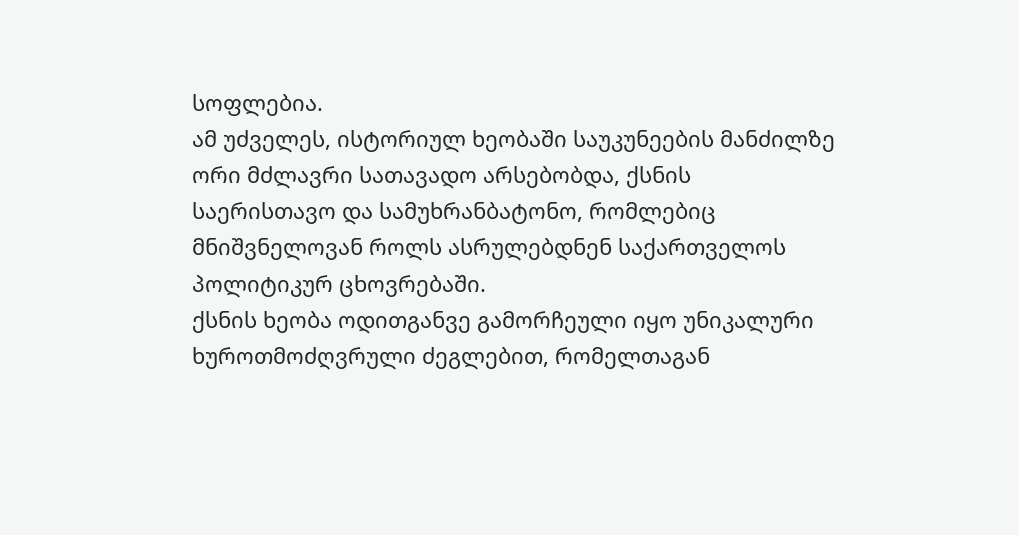სოფლებია.
ამ უძველეს, ისტორიულ ხეობაში საუკუნეების მანძილზე ორი მძლავრი სათავადო არსებობდა, ქსნის საერისთავო და სამუხრანბატონო, რომლებიც მნიშვნელოვან როლს ასრულებდნენ საქართველოს პოლიტიკურ ცხოვრებაში.
ქსნის ხეობა ოდითგანვე გამორჩეული იყო უნიკალური ხუროთმოძღვრული ძეგლებით, რომელთაგან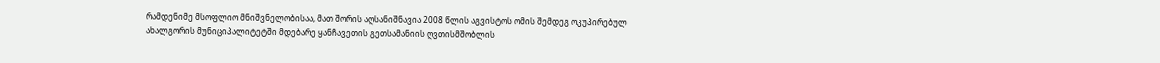რამდენიმე მსოფლიო მნიშვნელობისაა, მათ შორის აღსანიშნავია 2008 წლის აგვისტოს ომის შემდეგ ოკუპირებულ ახალგორის მუნიციპალიტეტში მდებარე ყანჩავეთის გეთსამანიის ღვთისმშობლის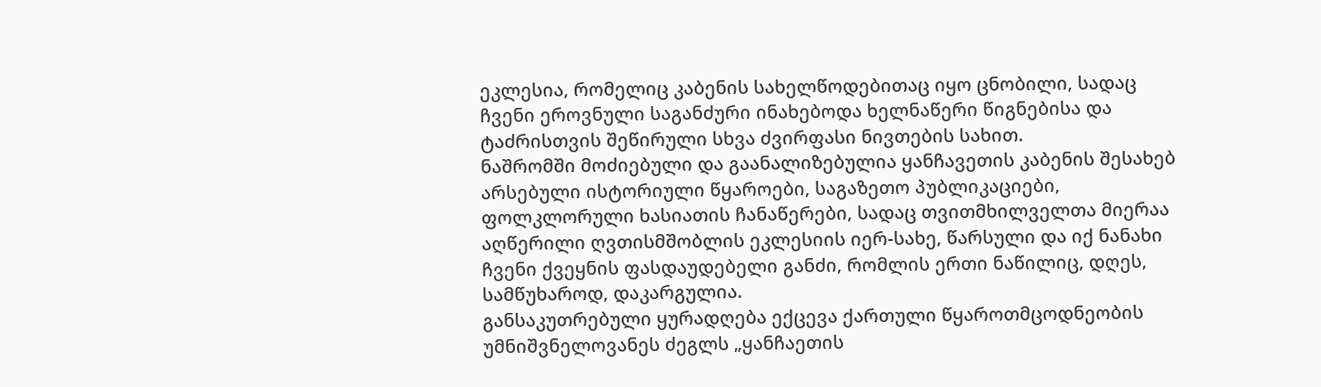ეკლესია, რომელიც კაბენის სახელწოდებითაც იყო ცნობილი, სადაც ჩვენი ეროვნული საგანძური ინახებოდა ხელნაწერი წიგნებისა და ტაძრისთვის შეწირული სხვა ძვირფასი ნივთების სახით.
ნაშრომში მოძიებული და გაანალიზებულია ყანჩავეთის კაბენის შესახებ არსებული ისტორიული წყაროები, საგაზეთო პუბლიკაციები, ფოლკლორული ხასიათის ჩანაწერები, სადაც თვითმხილველთა მიერაა აღწერილი ღვთისმშობლის ეკლესიის იერ-სახე, წარსული და იქ ნანახი ჩვენი ქვეყნის ფასდაუდებელი განძი, რომლის ერთი ნაწილიც, დღეს, სამწუხაროდ, დაკარგულია.
განსაკუთრებული ყურადღება ექცევა ქართული წყაროთმცოდნეობის უმნიშვნელოვანეს ძეგლს „ყანჩაეთის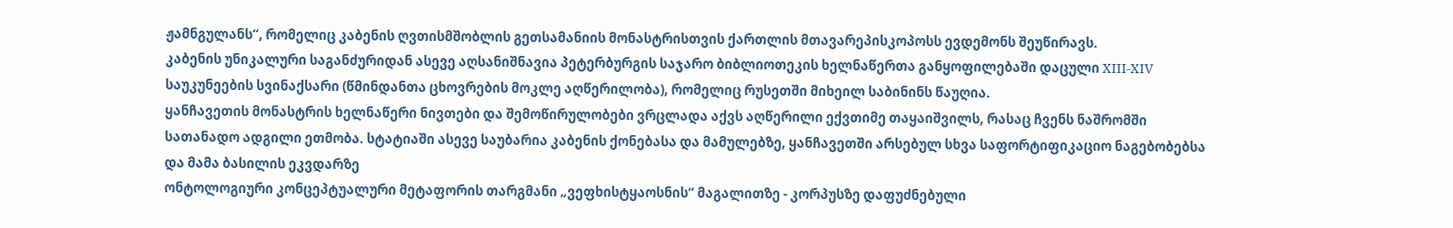ჟამნგულანს“, რომელიც კაბენის ღვთისმშობლის გეთსამანიის მონასტრისთვის ქართლის მთავარეპისკოპოსს ევდემონს შეუწირავს.
კაბენის უნიკალური საგანძურიდან ასევე აღსანიშნავია პეტერბურგის საჯარო ბიბლიოთეკის ხელნაწერთა განყოფილებაში დაცული XIII-XIV საუკუნეების სვინაქსარი (წმინდანთა ცხოვრების მოკლე აღწერილობა), რომელიც რუსეთში მიხეილ საბინინს წაუღია.
ყანჩავეთის მონასტრის ხელნაწერი ნივთები და შემოწირულობები ვრცლადა აქვს აღწერილი ექვთიმე თაყაიშვილს, რასაც ჩვენს ნაშრომში სათანადო ადგილი ეთმობა. სტატიაში ასევე საუბარია კაბენის ქონებასა და მამულებზე, ყანჩავეთში არსებულ სხვა საფორტიფიკაციო ნაგებობებსა და მამა ბასილის ეკვდარზე
ონტოლოგიური კონცეპტუალური მეტაფორის თარგმანი „ვეფხისტყაოსნის“ მაგალითზე - კორპუსზე დაფუძნებული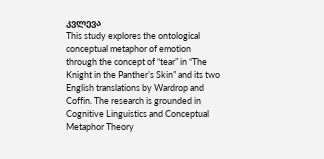კვლევა
This study explores the ontological conceptual metaphor of emotion through the concept of “tear” in “The Knight in the Panther’s Skin” and its two English translations by Wardrop and Coffin. The research is grounded in Cognitive Linguistics and Conceptual Metaphor Theory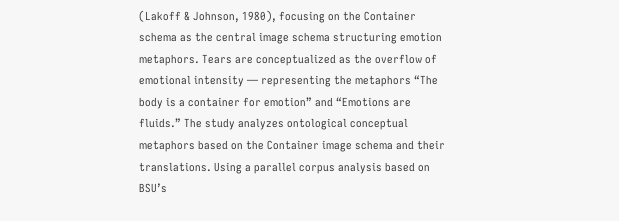(Lakoff & Johnson, 1980), focusing on the Container schema as the central image schema structuring emotion metaphors. Tears are conceptualized as the overflow of emotional intensity — representing the metaphors “The body is a container for emotion” and “Emotions are fluids.” The study analyzes ontological conceptual metaphors based on the Container image schema and their translations. Using a parallel corpus analysis based on BSU’s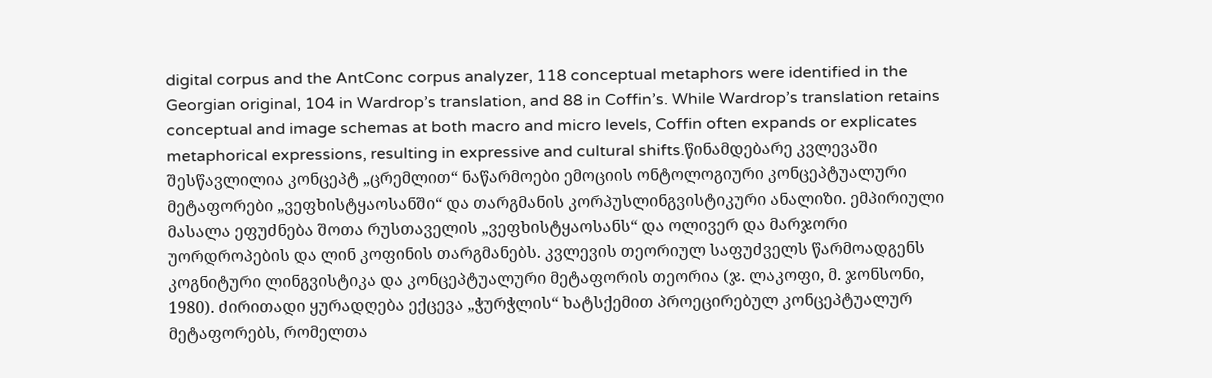digital corpus and the AntConc corpus analyzer, 118 conceptual metaphors were identified in the Georgian original, 104 in Wardrop’s translation, and 88 in Coffin’s. While Wardrop’s translation retains conceptual and image schemas at both macro and micro levels, Coffin often expands or explicates metaphorical expressions, resulting in expressive and cultural shifts.წინამდებარე კვლევაში შესწავლილია კონცეპტ „ცრემლით“ ნაწარმოები ემოციის ონტოლოგიური კონცეპტუალური მეტაფორები „ვეფხისტყაოსანში“ და თარგმანის კორპუსლინგვისტიკური ანალიზი. ემპირიული მასალა ეფუძნება შოთა რუსთაველის „ვეფხისტყაოსანს“ და ოლივერ და მარჯორი უორდროპების და ლინ კოფინის თარგმანებს. კვლევის თეორიულ საფუძველს წარმოადგენს კოგნიტური ლინგვისტიკა და კონცეპტუალური მეტაფორის თეორია (ჯ. ლაკოფი, მ. ჯონსონი, 1980). ძირითადი ყურადღება ექცევა „ჭურჭლის“ ხატსქემით პროეცირებულ კონცეპტუალურ მეტაფორებს, რომელთა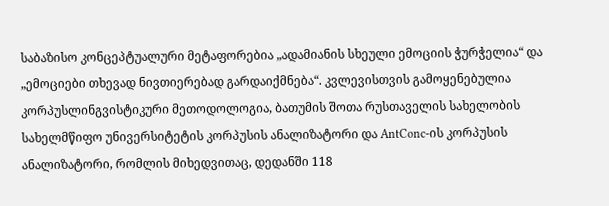საბაზისო კონცეპტუალური მეტაფორებია „ადამიანის სხეული ემოციის ჭურჭელია“ და „ემოციები თხევად ნივთიერებად გარდაიქმნება“. კვლევისთვის გამოყენებულია კორპუსლინგვისტიკური მეთოდოლოგია, ბათუმის შოთა რუსთაველის სახელობის სახელმწიფო უნივერსიტეტის კორპუსის ანალიზატორი და AntConc-ის კორპუსის ანალიზატორი, რომლის მიხედვითაც, დედანში 118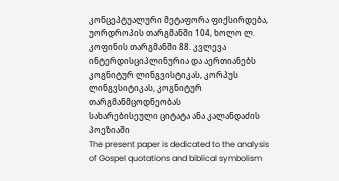კონცეპტუალური მეტაფორა ფიქსირდება, უორდროპის თარგმანში 104, ხოლო ლ. კოფინის თარგმანში 88. კვლევა ინტერდისციპლინურია და აერთიანებს კოგნიტურ ლინგვისტიკას, კორპუს ლინგვსიტიკას, კოგნიტურ თარგმანმცოდნეობას
სახარებისეული ციტატა ანა კალანდაძის პოეზიაში
The present paper is dedicated to the analysis of Gospel quotations and biblical symbolism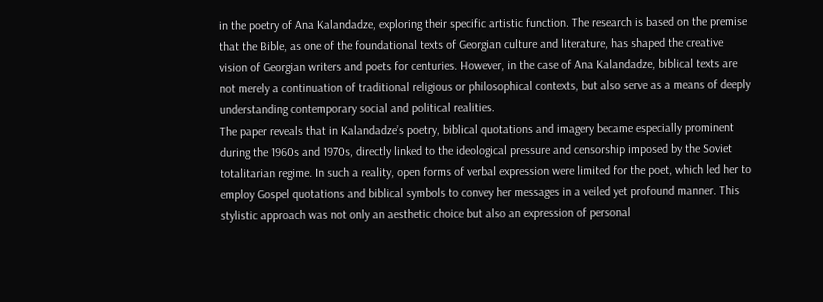in the poetry of Ana Kalandadze, exploring their specific artistic function. The research is based on the premise that the Bible, as one of the foundational texts of Georgian culture and literature, has shaped the creative vision of Georgian writers and poets for centuries. However, in the case of Ana Kalandadze, biblical texts are not merely a continuation of traditional religious or philosophical contexts, but also serve as a means of deeply understanding contemporary social and political realities.
The paper reveals that in Kalandadze’s poetry, biblical quotations and imagery became especially prominent during the 1960s and 1970s, directly linked to the ideological pressure and censorship imposed by the Soviet totalitarian regime. In such a reality, open forms of verbal expression were limited for the poet, which led her to employ Gospel quotations and biblical symbols to convey her messages in a veiled yet profound manner. This stylistic approach was not only an aesthetic choice but also an expression of personal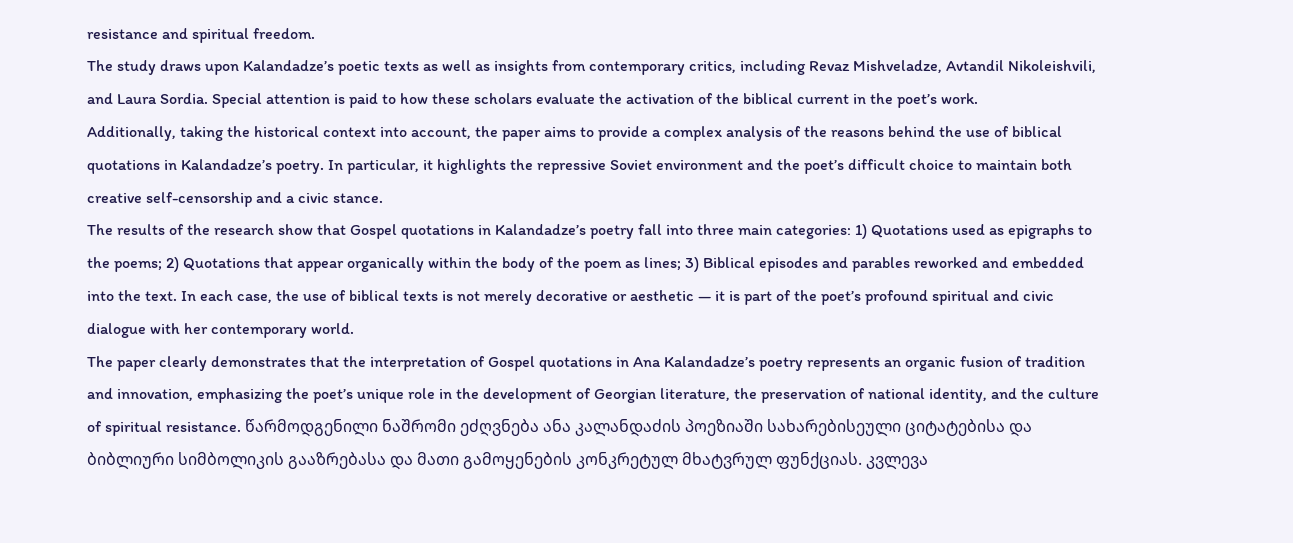resistance and spiritual freedom.
The study draws upon Kalandadze’s poetic texts as well as insights from contemporary critics, including Revaz Mishveladze, Avtandil Nikoleishvili, and Laura Sordia. Special attention is paid to how these scholars evaluate the activation of the biblical current in the poet’s work.
Additionally, taking the historical context into account, the paper aims to provide a complex analysis of the reasons behind the use of biblical quotations in Kalandadze’s poetry. In particular, it highlights the repressive Soviet environment and the poet’s difficult choice to maintain both creative self-censorship and a civic stance.
The results of the research show that Gospel quotations in Kalandadze’s poetry fall into three main categories: 1) Quotations used as epigraphs to the poems; 2) Quotations that appear organically within the body of the poem as lines; 3) Biblical episodes and parables reworked and embedded into the text. In each case, the use of biblical texts is not merely decorative or aesthetic — it is part of the poet’s profound spiritual and civic dialogue with her contemporary world.
The paper clearly demonstrates that the interpretation of Gospel quotations in Ana Kalandadze’s poetry represents an organic fusion of tradition and innovation, emphasizing the poet’s unique role in the development of Georgian literature, the preservation of national identity, and the culture of spiritual resistance. წარმოდგენილი ნაშრომი ეძღვნება ანა კალანდაძის პოეზიაში სახარებისეული ციტატებისა და ბიბლიური სიმბოლიკის გააზრებასა და მათი გამოყენების კონკრეტულ მხატვრულ ფუნქციას. კვლევა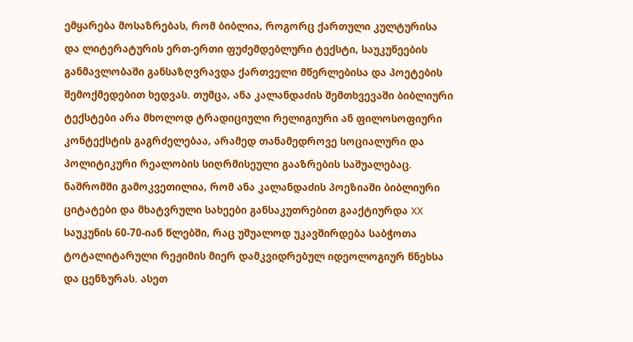ემყარება მოსაზრებას, რომ ბიბლია, როგორც ქართული კულტურისა და ლიტერატურის ერთ-ერთი ფუძემდებლური ტექსტი, საუკუნეების განმავლობაში განსაზღვრავდა ქართველი მწერლებისა და პოეტების შემოქმედებით ხედვას. თუმცა, ანა კალანდაძის შემთხვევაში ბიბლიური ტექსტები არა მხოლოდ ტრადიციული რელიგიური ან ფილოსოფიური კონტექსტის გაგრძელებაა, არამედ თანამედროვე სოციალური და პოლიტიკური რეალობის სიღრმისეული გააზრების საშუალებაც.
ნაშრომში გამოკვეთილია, რომ ანა კალანდაძის პოეზიაში ბიბლიური ციტატები და მხატვრული სახეები განსაკუთრებით გააქტიურდა XX საუკუნის 60-70-იან წლებში, რაც უშუალოდ უკავშირდება საბჭოთა ტოტალიტარული რეჟიმის მიერ დამკვიდრებულ იდეოლოგიურ წნეხსა და ცენზურას. ასეთ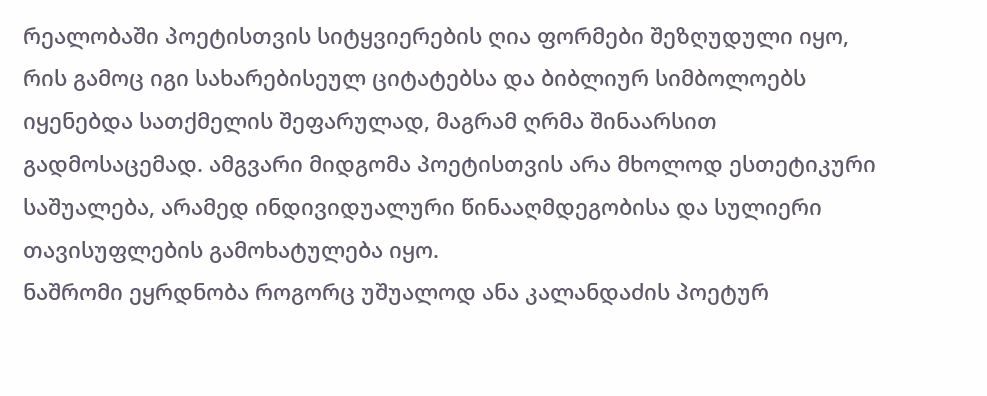რეალობაში პოეტისთვის სიტყვიერების ღია ფორმები შეზღუდული იყო, რის გამოც იგი სახარებისეულ ციტატებსა და ბიბლიურ სიმბოლოებს იყენებდა სათქმელის შეფარულად, მაგრამ ღრმა შინაარსით გადმოსაცემად. ამგვარი მიდგომა პოეტისთვის არა მხოლოდ ესთეტიკური საშუალება, არამედ ინდივიდუალური წინააღმდეგობისა და სულიერი თავისუფლების გამოხატულება იყო.
ნაშრომი ეყრდნობა როგორც უშუალოდ ანა კალანდაძის პოეტურ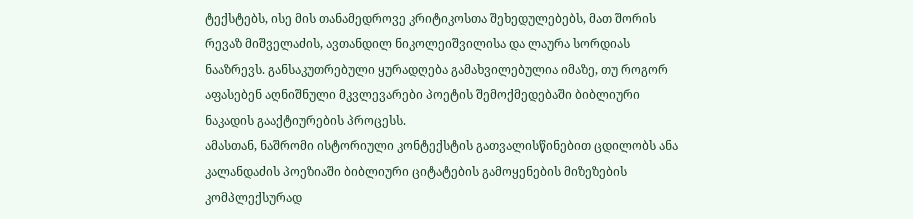ტექსტებს, ისე მის თანამედროვე კრიტიკოსთა შეხედულებებს, მათ შორის რევაზ მიშველაძის, ავთანდილ ნიკოლეიშვილისა და ლაურა სორდიას ნააზრევს. განსაკუთრებული ყურადღება გამახვილებულია იმაზე, თუ როგორ აფასებენ აღნიშნული მკვლევარები პოეტის შემოქმედებაში ბიბლიური ნაკადის გააქტიურების პროცესს.
ამასთან, ნაშრომი ისტორიული კონტექსტის გათვალისწინებით ცდილობს ანა კალანდაძის პოეზიაში ბიბლიური ციტატების გამოყენების მიზეზების კომპლექსურად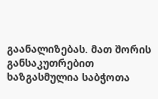გაანალიზებას. მათ შორის განსაკუთრებით ხაზგასმულია საბჭოთა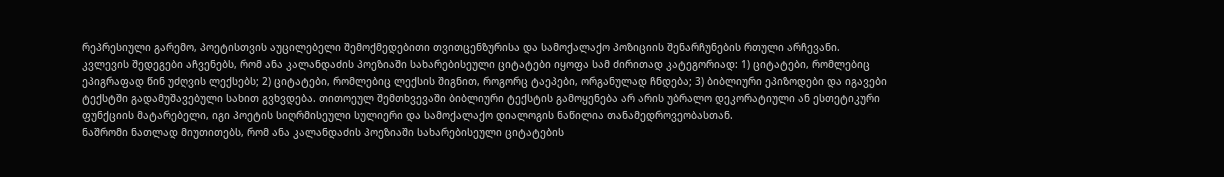რეპრესიული გარემო, პოეტისთვის აუცილებელი შემოქმედებითი თვითცენზურისა და სამოქალაქო პოზიციის შენარჩუნების რთული არჩევანი.
კვლევის შედეგები აჩვენებს, რომ ანა კალანდაძის პოეზიაში სახარებისეული ციტატები იყოფა სამ ძირითად კატეგორიად: 1) ციტატები, რომლებიც ეპიგრაფად წინ უძღვის ლექსებს; 2) ციტატები, რომლებიც ლექსის შიგნით, როგორც ტაეპები, ორგანულად ჩნდება; 3) ბიბლიური ეპიზოდები და იგავები ტექსტში გადამუშავებული სახით გვხვდება. თითოეულ შემთხვევაში ბიბლიური ტექსტის გამოყენება არ არის უბრალო დეკორატიული ან ესთეტიკური ფუნქციის მატარებელი, იგი პოეტის სიღრმისეული სულიერი და სამოქალაქო დიალოგის ნაწილია თანამედროვეობასთან.
ნაშრომი ნათლად მიუთითებს, რომ ანა კალანდაძის პოეზიაში სახარებისეული ციტატების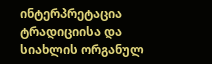ინტერპრეტაცია ტრადიციისა და სიახლის ორგანულ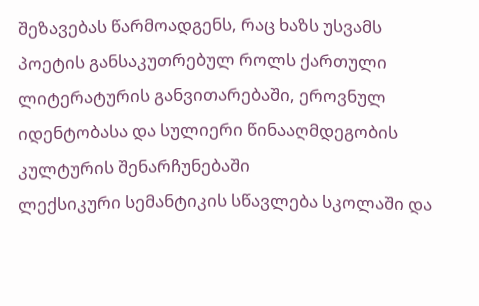შეზავებას წარმოადგენს, რაც ხაზს უსვამს პოეტის განსაკუთრებულ როლს ქართული ლიტერატურის განვითარებაში, ეროვნულ იდენტობასა და სულიერი წინააღმდეგობის კულტურის შენარჩუნებაში
ლექსიკური სემანტიკის სწავლება სკოლაში და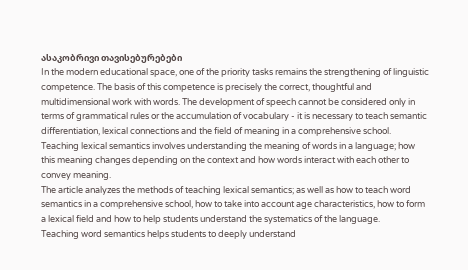ასაკობრივი თავისებურებები
In the modern educational space, one of the priority tasks remains the strengthening of linguistic competence. The basis of this competence is precisely the correct, thoughtful and multidimensional work with words. The development of speech cannot be considered only in terms of grammatical rules or the accumulation of vocabulary - it is necessary to teach semantic differentiation, lexical connections and the field of meaning in a comprehensive school.
Teaching lexical semantics involves understanding the meaning of words in a language; how this meaning changes depending on the context and how words interact with each other to convey meaning.
The article analyzes the methods of teaching lexical semantics; as well as how to teach word semantics in a comprehensive school, how to take into account age characteristics, how to form a lexical field and how to help students understand the systematics of the language.
Teaching word semantics helps students to deeply understand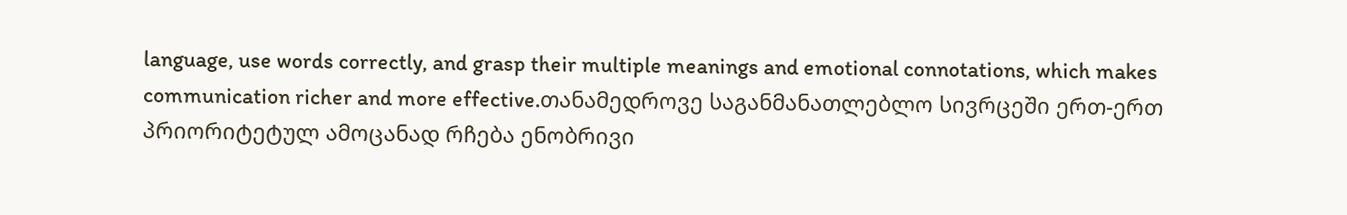language, use words correctly, and grasp their multiple meanings and emotional connotations, which makes communication richer and more effective.თანამედროვე საგანმანათლებლო სივრცეში ერთ-ერთ პრიორიტეტულ ამოცანად რჩება ენობრივი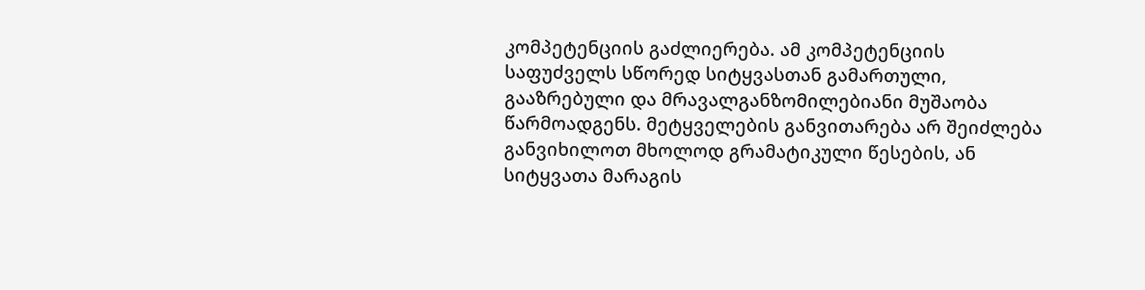კომპეტენციის გაძლიერება. ამ კომპეტენციის საფუძველს სწორედ სიტყვასთან გამართული, გააზრებული და მრავალგანზომილებიანი მუშაობა წარმოადგენს. მეტყველების განვითარება არ შეიძლება განვიხილოთ მხოლოდ გრამატიკული წესების, ან სიტყვათა მარაგის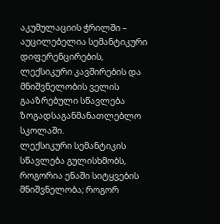აკუმულაციის ჭრილში – აუცილებელია სემანტიკური დიფერენცირების, ლექსიკური კავშირების და მნიშვნელობის ველის გააზრებული სწავლება ზოგადსაგანმანათლებლო სკოლაში.
ლექსიკური სემანტიკის სწავლება გულისხმობს, როგორია ენაში სიტყვების მნიშვნელობა; როგორ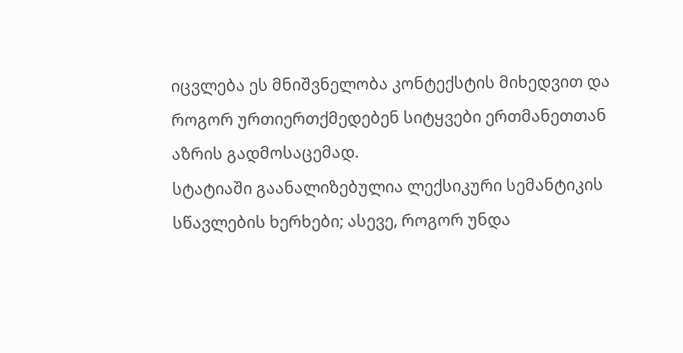იცვლება ეს მნიშვნელობა კონტექსტის მიხედვით და როგორ ურთიერთქმედებენ სიტყვები ერთმანეთთან აზრის გადმოსაცემად.
სტატიაში გაანალიზებულია ლექსიკური სემანტიკის სწავლების ხერხები; ასევე, როგორ უნდა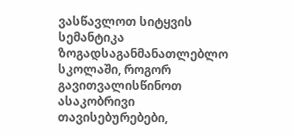ვასწავლოთ სიტყვის სემანტიკა ზოგადსაგანმანათლებლო სკოლაში, როგორ გავითვალისწინოთ ასაკობრივი თავისებურებები,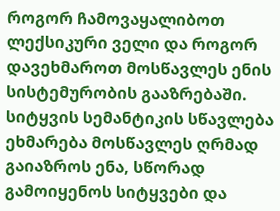როგორ ჩამოვაყალიბოთ ლექსიკური ველი და როგორ დავეხმაროთ მოსწავლეს ენის სისტემურობის გააზრებაში.
სიტყვის სემანტიკის სწავლება ეხმარება მოსწავლეს ღრმად გაიაზროს ენა, სწორად გამოიყენოს სიტყვები და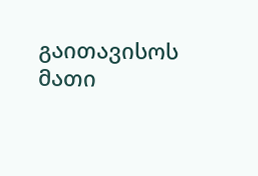გაითავისოს მათი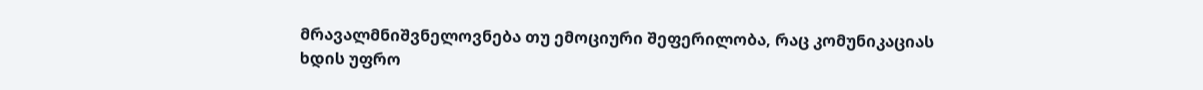მრავალმნიშვნელოვნება თუ ემოციური შეფერილობა, რაც კომუნიკაციას ხდის უფრო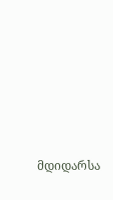მდიდარსა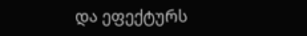და ეფექტურს